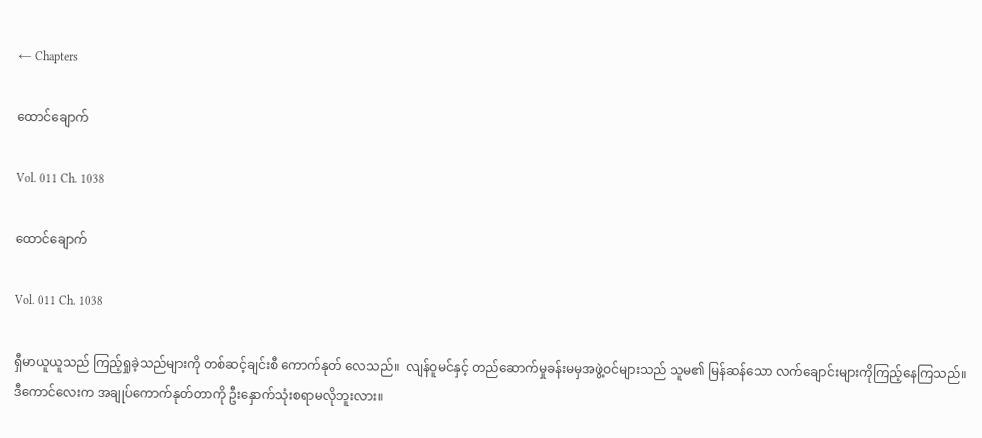← Chapters

ထောင်ချောက်

Vol. 011 Ch. 1038

ထောင်ချောက်

Vol. 011 Ch. 1038

ရှီမာယူယူသည် ကြည့်ရှုခဲ့သည်များကို တစ်ဆင့်ချင်းစီ ကောက်နုတ် လေသည်။  လျန်ဝူမင်နှင့် တည်ဆောက်မှုခန်းမမှအဖွဲ့ဝင်များသည် သူမ၏ မြန်ဆန်သော လက်ချောင်းများကိုကြည့်နေကြသည်။ ဒီကောင်လေးက အချုပ်ကောက်နုတ်တာကို ဦးနှောက်သုံးစရာမလိုဘူးလား။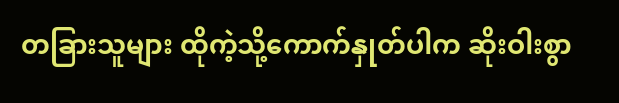တခြားသူများ ထိုကဲ့သို့ကောက်နှုတ်ပါက ဆိုးဝါးစွာ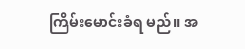ကြိမ်းမောင်းခံရ မည်။ အ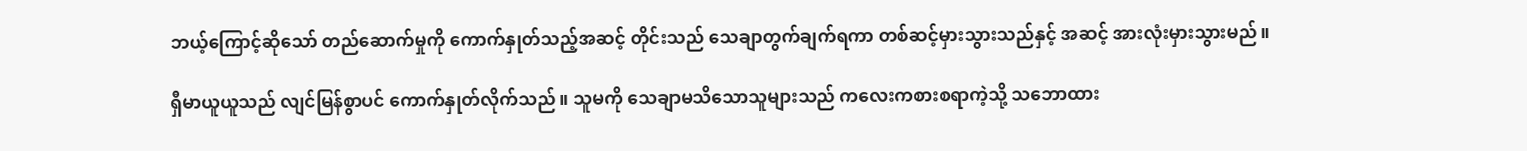ဘယ့်ကြောင့်ဆိုသော် တည်ဆောက်မှုကို ကောက်နှုတ်သည့်အဆင့် တိုင်းသည် သေချာတွက်ချက်ရကာ တစ်ဆင့်မှားသွားသည်နှင့် အဆင့် အားလုံးမှားသွားမည်။

ရှီမာယူယူသည် လျင်မြန်စွာပင် ကောက်နှုတ်လိုက်သည်။ သူမကို သေချာမသိသောသူများသည် ကလေးကစားစရာကဲ့သို့ သဘောထား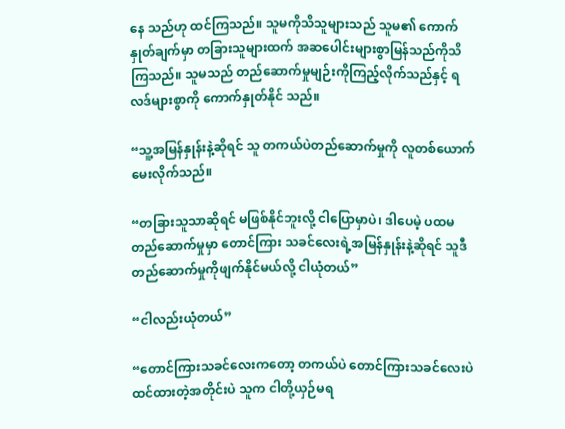နေ သည်ဟု ထင်ကြသည်။ သူမကိုသိသူများသည် သူမ၏ ကောက်နှုတ်ချက်မှာ တခြားသူများထက် အဆပေါင်းများစွာမြန်သည်ကိုသိကြသည်။ သူမသည် တည်ဆောက်မှုမျဉ်းကိုကြည့်လိုက်သည်နှင့် ရလဒ်များစွာကို ကောက်နှုတ်နိုင် သည်။

“သူ့အမြန်နှုန်းနဲ့ဆိုရင် သူ တကယ်ပဲတည်ဆောက်မှုကို လူတစ်ယောက် မေးလိုက်သည်။

“တခြားသူသာဆိုရင် မဖြစ်နိုင်ဘူးလို့ ငါပြောမှာပဲ၊ ဒါပေမဲ့ ပထမ တည်ဆောက်မှုမှာ တောင်ကြား သခင်လေးရဲ့အမြန်နှုန်းနဲ့ဆိုရင် သူဒီ တည်ဆောက်မှုကိုဖျက်နိုင်မယ်လို့ ငါယုံတယ်”

“ငါလည်းယုံတယ်”

“တောင်ကြားသခင်လေးကတော့ တကယ်ပဲ တောင်ကြားသခင်လေးပဲ ထင်ထားတဲ့အတိုင်းပဲ သူက ငါတို့ယှဉ်မရ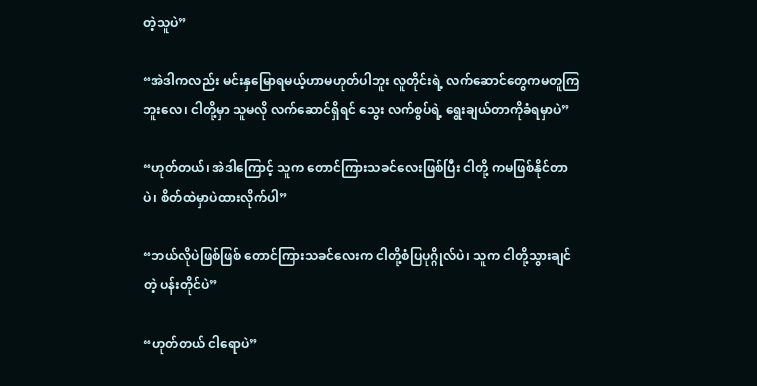တဲ့သူပဲ”

“အဲဒါကလည်း မင်းနှမြောရမယ့်ဟာမဟုတ်ပါဘူး လူတိုင်းရဲ့ လက်ဆောင်တွေကမတူကြဘူးလေ၊ ငါတို့မှာ သူမလို လက်ဆောင်ရှိရင် သွေး လက်စွပ်ရဲ့ ရွေးချယ်တာကိုခံရမှာပဲ”

“ဟုတ်တယ်၊ အဲဒါကြောင့် သူက တောင်ကြားသခင်လေးဖြစ်ပြီး ငါတို့ ကမဖြစ်နိုင်တာပဲ၊ စိတ်ထဲမှာပဲထားလိုက်ပါ”

“ဘယ်လိုပဲဖြစ်ဖြစ် တောင်ကြားသခင်လေးက ငါတို့စံပြပုဂ္ဂိုလ်ပဲ၊ သူက ငါတို့သွားချင်တဲ့ ပန်းတိုင်ပဲ”

“ဟုတ်တယ် ငါရောပဲ”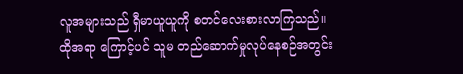လူအများသည် ရှီမာယူယူကို စတင်လေးစားလာကြသည်။ ထိုအရာ ကြောင့်ပင် သူမ တည်ဆောက်မှုလုပ်နေစဉ်အတွင်း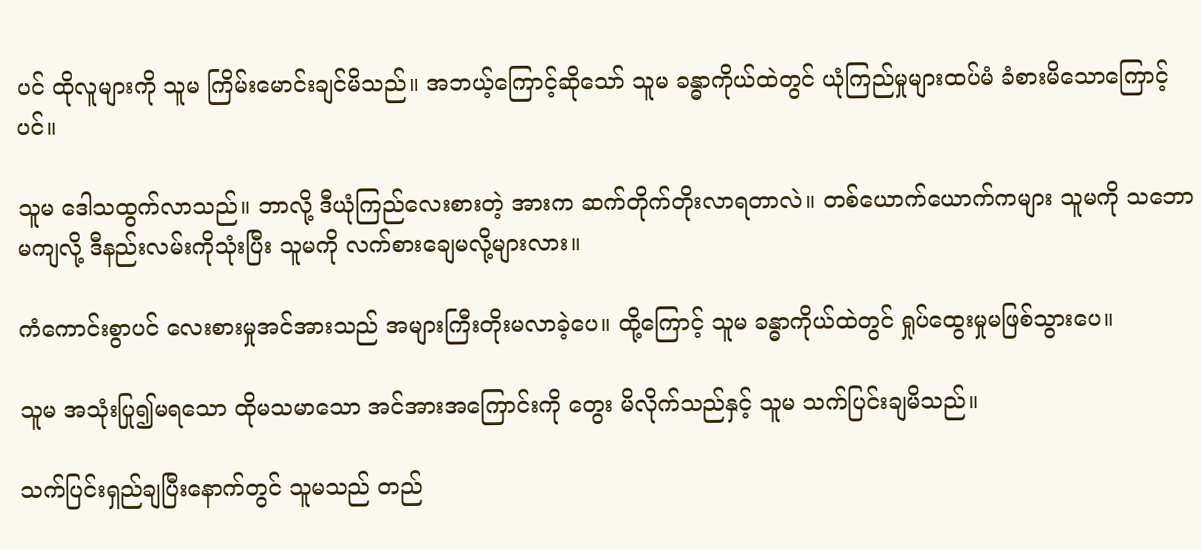ပင် ထိုလူများကို သူမ ကြိမ်းမောင်းချင်မိသည်။ အဘယ့်ကြောင့်ဆိုသော် သူမ ခန္ဓာကိုယ်ထဲတွင် ယုံကြည်မှုများထပ်မံ ခံစားမိသောကြောင့်ပင်။

သူမ ဒေါသထွက်လာသည်။ ဘာလို့ ဒီယုံကြည်လေးစားတဲ့ အားက ဆက်တိုက်တိုးလာရတာလဲ။ တစ်ယောက်ယောက်ကများ သူမကို သဘော မကျလို့ ဒီနည်းလမ်းကိုသုံးပြီး သူမကို လက်စားချေမလို့များလား။

ကံကောင်းစွာပင် လေးစားမှုအင်အားသည် အများကြီးတိုးမလာခဲ့ပေ။ ထို့ကြောင့် သူမ ခန္ဓာကိုယ်ထဲတွင် ရှုပ်ထွေးမှုမဖြစ်သွားပေ။

သူမ အသုံးပြု၍မရသော ထိုမသမာသော အင်အားအကြောင်းကို တွေး မိလိုက်သည်နှင့် သူမ သက်ပြင်းချမိသည်။

သက်ပြင်းရှည်ချပြီးနောက်တွင် သူမသည် တည်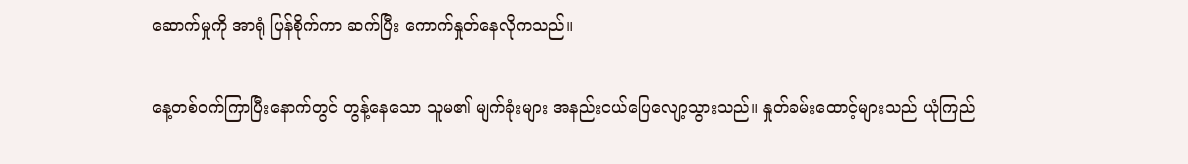ဆောက်မှုကို အာရုံ ပြန်စိုက်ကာ ဆက်ပြီး ကောက်နှုတ်နေလိုကသည်။

နေ့တစ်ဝက်ကြာပြီးနောက်တွင် တွန့်နေသော သူမ၏ မျက်ခုံးများ အနည်းငယ်ပြေလျော့သွားသည်။ နှုတ်ခမ်းထောင့်များသည် ယုံကြည်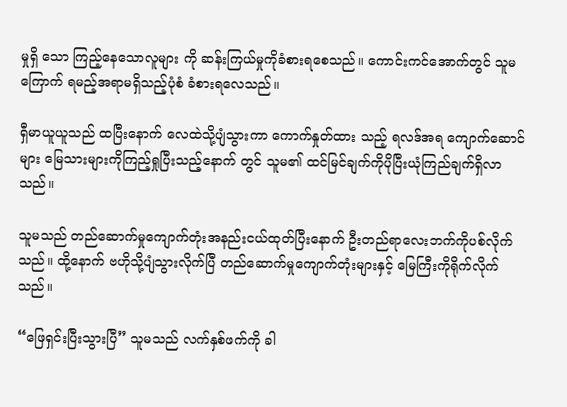မှုရှိ သော ကြည့်နေသောလူများ ကို ဆန်းကြယ်မှုကိုခံစားရစေသည်။ ကောင်းကင်အောက်တွင် သူမ ကြောက် ရမည့်အရာမရှိသည့်ပုံစံ ခံစားရလေသည်။

ရှီမာယူယူသည် ထပြီးနောက် လေထဲသို့ပျံသွားကာ ကောက်နှုတ်ထား သည့် ရလဒ်အရ ကျောက်ဆောင်များ မြေသားများကိုကြည့်ရှုပြီးသည့်နောက် တွင် သူမ၏ ထင်မြင်ချက်ကိုပိုပြီးယုံကြည်ချက်ရှိလာသည်။

သူမသည် တည်ဆောက်မှုကျောက်တုံးအနည်းငယ်ထုတ်ပြီးနောက် ဦးတည်ရာလေးဘက်ကိုပစ်လိုက်သည်။ ထို့နောက် ဗဟိုသို့ပျံသွားလိုက်ပြီ တည်ဆောက်မှုကျောက်တုံးများနှင့် မြေကြီးကိုရိုက်လိုက်သည်။

“ဖြေရှင်းပြီးသွားပြီ” သူမသည် လက်နှစ်ဖက်ကို ခါ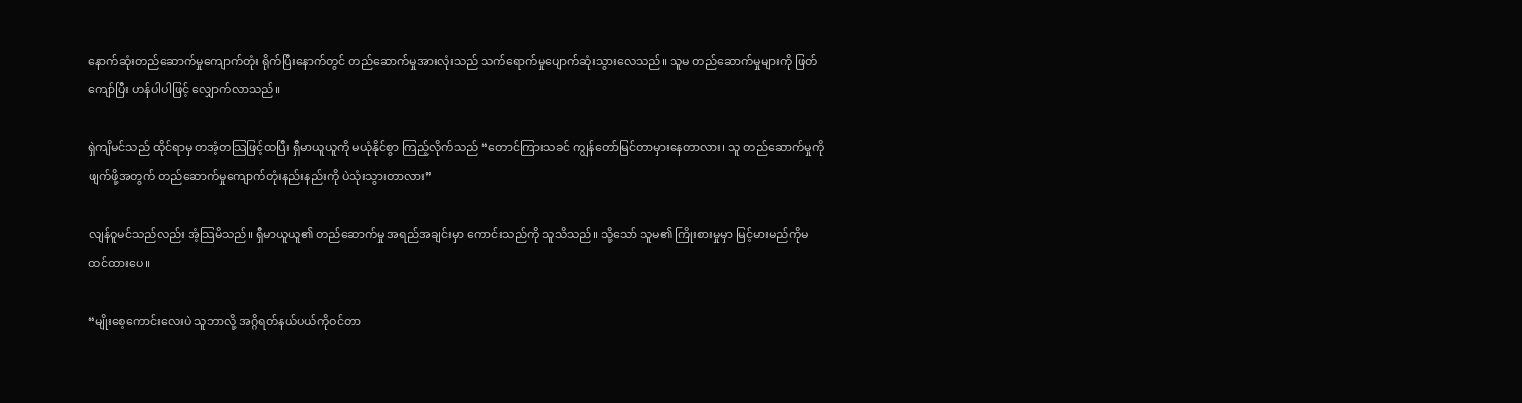နောက်ဆုံးတည်ဆောက်မှုကျောက်တုံး ရိုက်ပြီးနောက်တွင် တည်ဆောက်မှုအားလုံးသည် သက်ရောက်မှုပျောက်ဆုံးသွားလေသည်။ သူမ တည်ဆောက်မှုများကို ဖြတ်ကျော်ပြီး ဟန်ပါပါဖြင့် လျှောက်လာသည်။

ရှဲကျိမင်သည် ထိုင်ရာမှ တအံ့တသြဖြင့်ထပြီး ရှီမာယူယူကို မယုံနိုင်စွာ ကြည့်လိုက်သည် “တောင်ကြားသခင် ကျွန်တော်မြင်တာမှားနေတာလား၊ သူ တည်ဆောက်မှုကို ဖျက်ဖို့အတွက် တည်ဆောက်မှုကျောက်တုံးနည်းနည်းကို ပဲသုံးသွားတာလား”

လျန်ဝူမင်သည်လည်း အံ့သြမိသည်။ ရှီမာယူယူ၏ တည်ဆောက်မှု အရည်အချင်းမှာ ကောင်းသည်ကို သူသိသည်။ သို့သော် သူမ၏ ကြိုးစားမှုမှာ မြင့်မားမည်ကိုမထင်ထားပေ။

“မျိုးစေ့ကောင်းလေးပဲ သူဘာလို့ အဂ္ဂိရတ်နယ်ပယ်ကိုဝင်တာ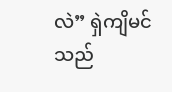လဲ” ရှဲကျိမင်သည်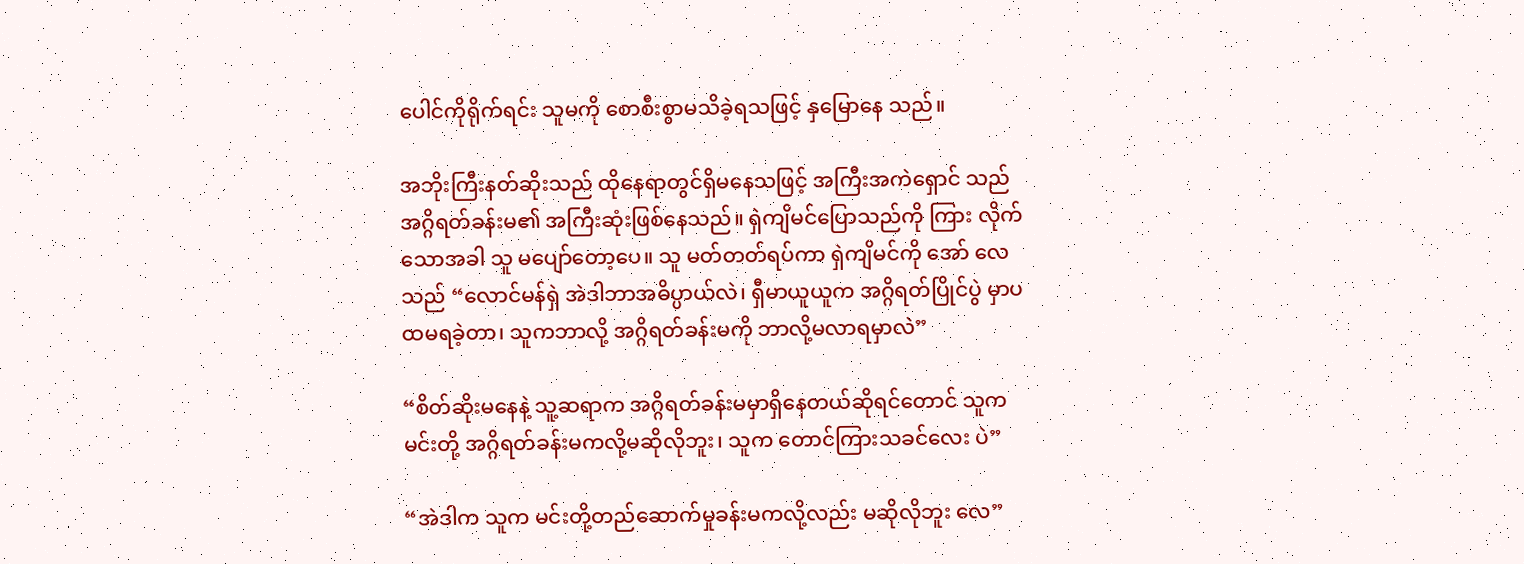ပေါင်ကိုရိုက်ရင်း သူမကို စောစီးစွာမသိခဲ့ရသဖြင့် နှမြောနေ သည်။

အဘိုးကြီးနတ်ဆိုးသည် ထိုနေရာတွင်ရှိမနေသဖြင့် အကြီးအကဲရှောင် သည် အဂ္ဂိရတ်ခန်းမ၏ အကြီးဆုံးဖြစ်နေသည်။ ရှဲကျိမင်ပြောသည်ကို ကြား လိုက်သောအခါ သူ မပျော်တော့ပေ။ သူ မတ်တတ်ရပ်ကာ ရှဲကျိမင်ကို အော် လေသည် “လောင်မန်ရှဲ အဲဒါဘာအဓိပ္ပာယ်လဲ၊ ရှီမာယူယူက အဂ္ဂိရတ်ပြိုင်ပွဲ မှာပထမရခဲ့တာ၊ သူကဘာလို့ အဂ္ဂိရတ်ခန်းမကို ဘာလို့မလာရမှာလဲ”

“စိတ်ဆိုးမနေနဲ့ သူ့ဆရာက အဂ္ဂိရတ်ခန်းမမှာရှိနေတယ်ဆိုရင်တောင် သူက မင်းတို့ အဂ္ဂိရတ်ခန်းမကလို့မဆိုလိုဘူး၊ သူက တောင်ကြားသခင်လေး ပဲ”

“အဲဒါက သူက မင်းတို့တည်ဆောက်မှုခန်းမကလို့လည်း မဆိုလိုဘူး လေ”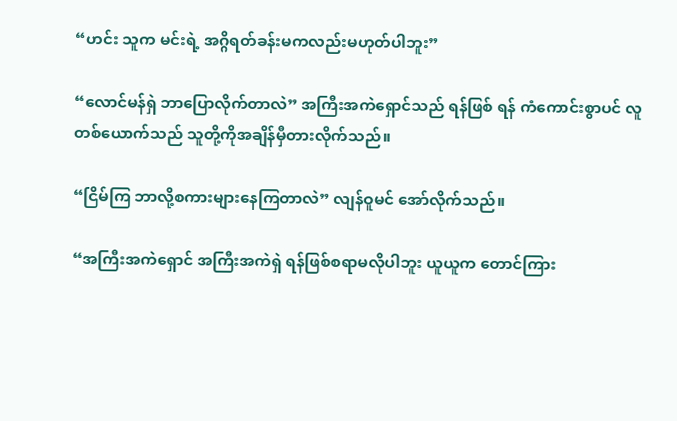“ဟင်း သူက မင်းရဲ့ အဂ္ဂိရတ်ခန်းမကလည်းမဟုတ်ပါဘူး”

“လောင်မန်ရှဲ ဘာပြောလိုက်တာလဲ” အကြီးအကဲရှောင်သည် ရန်ဖြစ် ရန် ကံကောင်းစွာပင် လူတစ်ယောက်သည် သူတို့ကိုအချိန်မှီတားလိုက်သည်။

“ငြိမ်ကြ ဘာလို့စကားများနေကြတာလဲ” လျန်ဝူမင် အော်လိုက်သည်။

“အကြီးအကဲရှောင် အကြီးအကဲရှဲ ရန်ဖြစ်စရာမလိုပါဘူး ယူယူက တောင်ကြား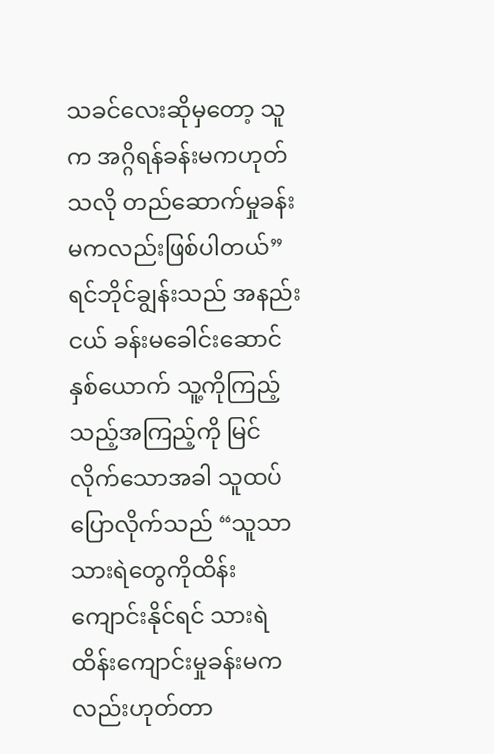သခင်လေးဆိုမှတော့ သူက အဂ္ဂိရန်ခန်းမကဟုတ်သလို တည်ဆောက်မှုခန်းမကလည်းဖြစ်ပါတယ်” ရင်ဘိုင်ချွန်းသည် အနည်းငယ် ခန်းမခေါင်းဆောင်နှစ်ယောက် သူ့ကိုကြည့်သည့်အကြည့်ကို မြင်လိုက်သောအခါ သူထပ်ပြောလိုက်သည် “သူသာ သားရဲတွေကိုထိန်း ကျောင်းနိုင်ရင် သားရဲထိန်းကျောင်းမှုခန်းမကလည်းဟုတ်တာ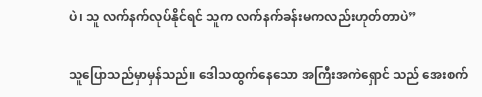ပဲ၊ သူ လက်နက်လုပ်နိုင်ရင် သူက လက်နက်ခန်းမကလည်းဟုတ်တာပဲ”

သူပြောသည်မှာမှန်သည်။ ဒေါသထွက်နေသော အကြီးအကဲရှောင် သည် အေးစက်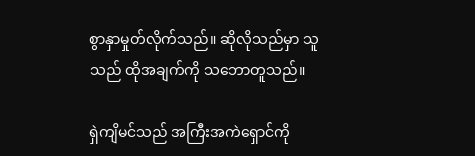စွာနှာမှုတ်လိုက်သည်။ ဆိုလိုသည်မှာ သူသည် ထိုအချက်ကို သဘောတူသည်။

ရှဲကျိမင်သည် အကြီးအကဲရှောင်ကို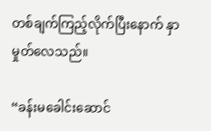တစ်ချက်ကြည့်လိုက်ပြီးနောက် နှာမှုတ်လေသည်။

“ခန်းမခေါင်းဆောင်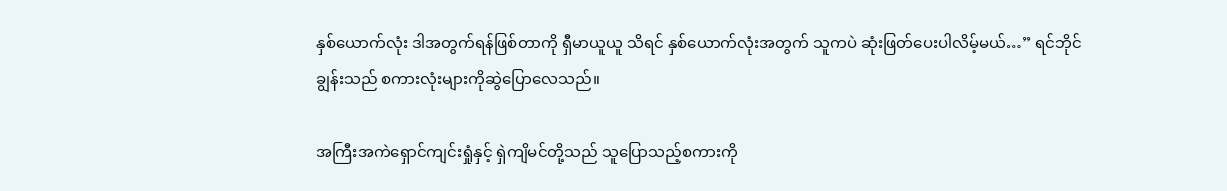နှစ်ယောက်လုံး ဒါအတွက်ရန်ဖြစ်တာကို ရှီမာယူယူ သိရင် နှစ်ယောက်လုံးအတွက် သူကပဲ ဆုံးဖြတ်ပေးပါလိမ့်မယ်…” ရင်ဘိုင်ချွန်းသည် စကားလုံးများကိုဆွဲပြောလေသည်။

အကြီးအကဲရှောင်ကျင်းရှုံနှင့် ရှဲကျိမင်တို့သည် သူပြောသည့်စကားကို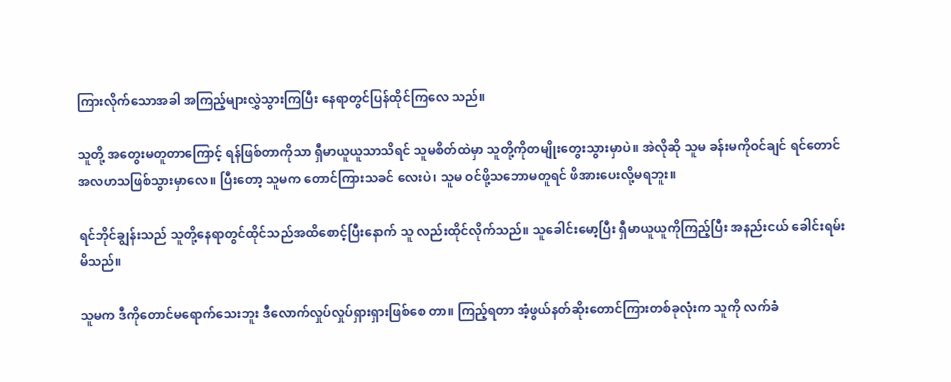ကြားလိုက်သောအခါ အကြည့်များလွှဲသွားကြပြီး နေရာတွင်ပြန်ထိုင်ကြလေ သည်။

သူတို့ အတွေးမတူတာကြောင့် ရန်ဖြစ်တာကိုသာ ရှီမာယူယူသာသိရင် သူမစိတ်ထဲမှာ သူတို့ကိုတမျိုးတွေးသွားမှာပဲ။ အဲလိုဆို သူမ ခန်းမကိုဝင်ချင် ရင်တောင် အလဟသဖြစ်သွားမှာလေ။ ပြီးတော့ သူမက တောင်ကြားသခင် လေးပဲ၊ သူမ ဝင်ဖို့သဘောမတူရင် ဖိအားပေးလို့မရဘူး။

ရင်ဘိုင်ချွန်းသည် သူတို့နေရာတွင်ထိုင်သည်အထိစောင့်ပြီးနောက် သူ လည်းထိုင်လိုက်သည်။ သူခေါင်းမော့ပြီး ရှီမာယူယူကိုကြည့်ပြီး အနည်းငယ် ခေါင်းရမ်းမိသည်။

သူမက ဒီကိုတောင်မရောက်သေးဘူး ဒီလောက်လှုပ်လှုပ်ရှားရှားဖြစ်စေ တာ။ ကြည့်ရတာ အံ့ဖွယ်နတ်ဆိုးတောင်ကြားတစ်ခုလုံးက သူကို လက်ခံ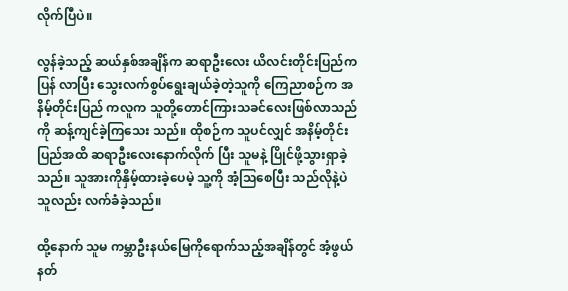လိုက်ပြီပဲ။

လွန်ခဲ့သည့် ဆယ်နှစ်အချိန်က ဆရာဦးလေး ယိလင်းတိုင်းပြည်က ပြန် လာပြီး သွေးလက်စွပ်ရွေးချယ်ခဲ့တဲ့သူကို ကြေညာစဉ်က အနိမ့်တိုင်းပြည် ကလူက သူတို့တောင်ကြားသခင်လေးဖြစ်လာသည်ကို ဆန့်ကျင်ခဲ့ကြသေး သည်။ ထိုစဉ်က သူပင်လျှင် အနိမ့်တိုင်းပြည်အထိ ဆရာဦးလေးနောက်လိုက် ပြီး သူမနဲ့ ပြိုင်ဖို့သွားရှာခဲ့သည်။ သူအားကိုနှိမ့်ထားခဲ့ပေမဲ့ သူ့ကို အံ့သြစေပြီး သည်လိုနဲ့ပဲ သူလည်း လက်ခံခဲ့သည်။

ထို့နောက် သူမ ကမ္ဘာဦးနယ်မြေကိုရောက်သည့်အချိန်တွင် အံ့ဖွယ် နတ်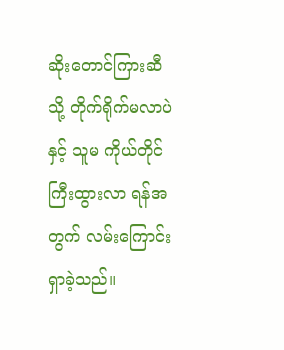ဆိုးတောင်ကြားဆီသို့ တိုက်ရိုက်မလာပဲနှင့် သူမ ကိုယ်တိုင် ကြီးထွားလာ ရန်အတွက် လမ်းကြောင်းရှာခဲ့သည်။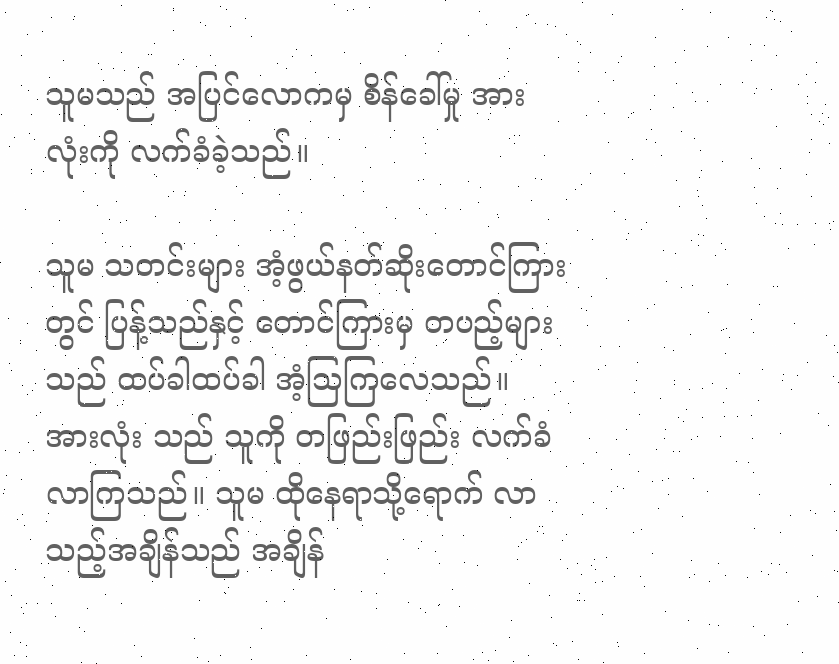သူမသည် အပြင်လောကမှ စိန်ခေါ်မှု အားလုံးကို လက်ခံခဲ့သည်။

သူမ သတင်းများ အံ့ဖွယ်နတ်ဆိုးတောင်ကြားတွင် ပြန့်သည်နှင့် တောင်ကြားမှ တပည့်များသည် ထပ်ခါထပ်ခါ အံ့သြကြလေသည်။ အားလုံး သည် သူကို တဖြည်းဖြည်း လက်ခံလာကြသည်။ သူမ ထိုနေရာသို့ရောက် လာသည့်အချိန်သည် အချိန်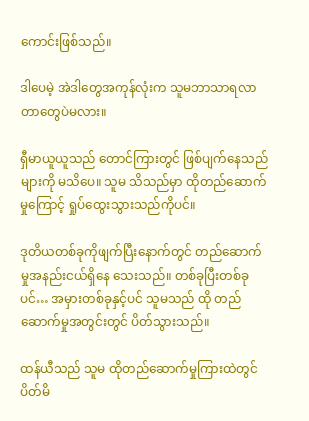ကောင်းဖြစ်သည်။

ဒါပေမဲ့ အဲဒါတွေအကုန်လုံးက သူမဘာသာရလာတာတွေပဲမလား။

ရှီမာယူယူသည် တောင်ကြားတွင် ဖြစ်ပျက်နေသည်များကို မသိပေ။ သူမ သိသည်မှာ ထိုတည်ဆောက်မှုကြောင့် ရှုပ်ထွေးသွားသည်ကိုပင်။

ဒုတိယတစ်ခုကိုဖျက်ပြီးနောက်တွင် တည်ဆောက်မှုအနည်းငယ်ရှိနေ သေးသည်။ တစ်ခုပြီးတစ်ခုပင်… အမှားတစ်ခုနှင့်ပင် သူမသည် ထို တည်ဆောက်မှုအတွင်းတွင် ပိတ်သွားသည်။

ထန်ယီသည် သူမ ထိုတည်ဆောက်မှုကြားထဲတွင် ပိတ်မိ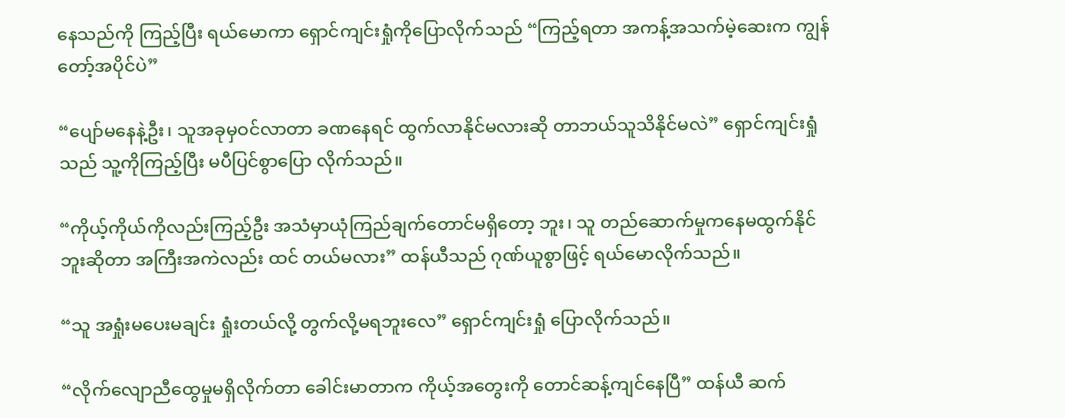နေသည်ကို ကြည့်ပြီး ရယ်မောကာ ရှောင်ကျင်းရှုံကိုပြောလိုက်သည် “ကြည့်ရတာ အကန့်အသက်မဲ့ဆေးက ကျွန်တော့်အပိုင်ပဲ”

“ပျော်မနေနဲ့ဦး၊ သူအခုမှဝင်လာတာ ခဏနေရင် ထွက်လာနိုင်မလားဆို တာဘယ်သူသိနိုင်မလဲ” ရှောင်ကျင်းရှုံသည် သူ့ကိုကြည့်ပြီး မပီပြင်စွာပြော လိုက်သည်။

“ကိုယ့်ကိုယ်ကိုလည်းကြည့်ဦး အသံမှာယုံကြည်ချက်တောင်မရှိတော့ ဘူး၊ သူ တည်ဆောက်မှုကနေမထွက်နိုင်ဘူးဆိုတာ အကြီးအကဲလည်း ထင် တယ်မလား” ထန်ယီသည် ဂုဏ်ယူစွာဖြင့် ရယ်မောလိုက်သည်။

“သူ အရှုံးမပေးမချင်း ရှုံးတယ်လို့ တွက်လို့မရဘူးလေ” ရှောင်ကျင်းရှုံ ပြောလိုက်သည်။

“လိုက်လျောညီထွေမှုမရှိလိုက်တာ ခေါင်းမာတာက ကိုယ့်အတွေးကို တောင်ဆန့်ကျင်နေပြီ” ထန်ယီ ဆက်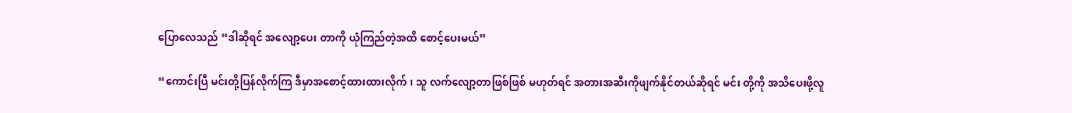ပြောလေသည် “ဒါဆိုရင် အလျော့ပေး တာကို ယုံကြည်တဲ့အထိ စောင့်ပေးမယ်”

“ကောင်းပြီ မင်းတို့ပြန်လိုက်ကြ ဒီမှာအစောင့်ထားထားလိုက်၊ သူ လက်လျော့တာဖြစ်ဖြစ် မဟုတ်ရင် အတားအဆီးကိုဖျက်နိုင်တယ်ဆိုရင် မင်း တို့ကို အသိပေးဖို့လူ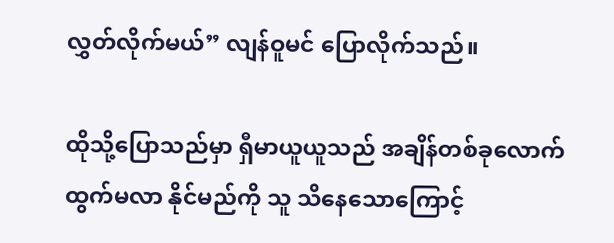လွှတ်လိုက်မယ်” လျန်ဝူမင် ပြောလိုက်သည်။

ထိုသို့ပြောသည်မှာ ရှီမာယူယူသည် အချိန်တစ်ခုလောက် ထွက်မလာ နိုင်မည်ကို သူ သိနေသောကြောင့်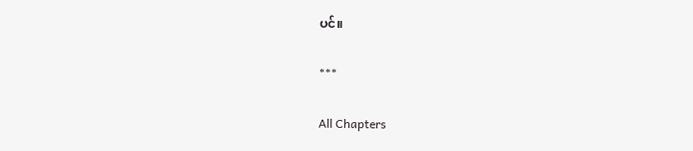ပင်။

***

All Chapters